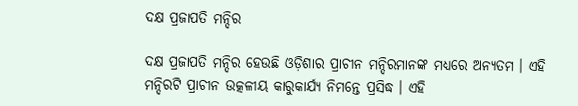ଦକ୍ଷ ପ୍ରଜାପତି ମନ୍ଦିର

ଦକ୍ଷ ପ୍ରଜାପତି ମନ୍ଦିର ହେଉଛି ଓଡ଼ିଶାର ପ୍ରାଚୀନ ମନ୍ଦିରମାନଙ୍କ ମଧ୍ୟରେ ଅନ୍ୟତମ । ଏହି ମନ୍ଦିରଟି ପ୍ରାଚୀନ ଉତ୍କଳୀୟ କାରୁକାର୍ଯ୍ୟ ନିମନ୍ତେ ପ୍ରସିଦ୍ଧ । ଏହି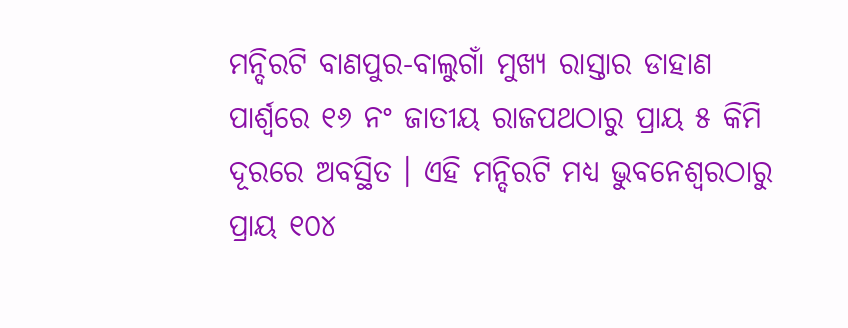ମନ୍ଦିରଟି ବାଣପୁର-ବାଲୁଗାଁ ମୁଖ୍ୟ ରାସ୍ତାର ଡାହାଣ ପାର୍ଶ୍ୱରେ ୧୬ ନଂ ଜାତୀୟ ରାଜପଥଠାରୁ ପ୍ରାୟ ୫ କିମି ଦୂରରେ ଅବସ୍ଥିତ । ଏହି ମନ୍ଦିରଟି ମଧ୍ୟ ଭୁବନେଶ୍ବରଠାରୁ ପ୍ରାୟ ୧୦୪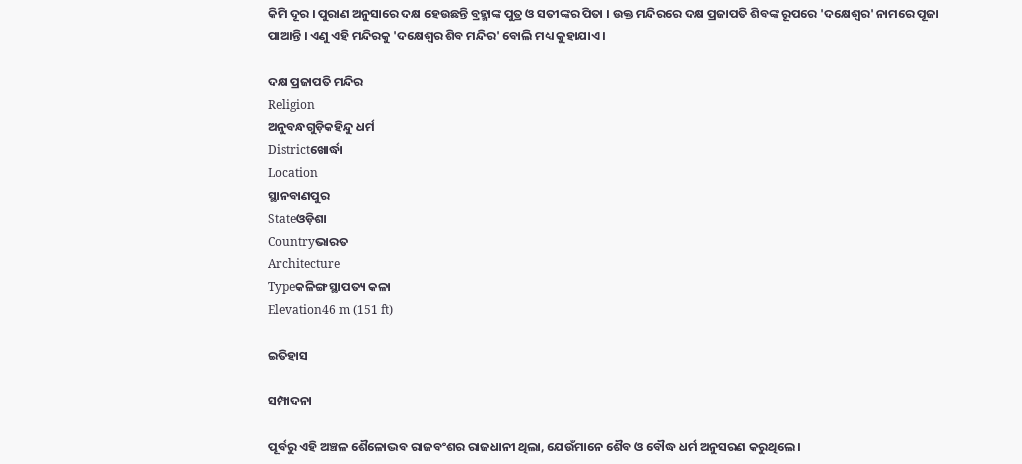କିମି ଦୂର । ପୁରାଣ ଅନୁସାରେ ଦକ୍ଷ ହେଉଛନ୍ତି ବ୍ରହ୍ମାଙ୍କ ପୁତ୍ର ଓ ସତୀଙ୍କର ପିତା । ଉକ୍ତ ମନ୍ଦିରରେ ଦକ୍ଷ ପ୍ରଜାପତି ଶିବଙ୍କ ରୂପରେ 'ଦକ୍ଷେଶ୍ୱର' ନାମରେ ପୂଜା ପାଆନ୍ତି । ଏଣୁ ଏହି ମନ୍ଦିରକୁ 'ଦକ୍ଷେଶ୍ୱର ଶିବ ମନ୍ଦିର' ବୋଲି ମଧ୍ୟ କୁହାଯାଏ ।

ଦକ୍ଷ ପ୍ରଜାପତି ମନ୍ଦିର
Religion
ଅନୁବନ୍ଧଗୁଡ଼ିକହିନ୍ଦୁ ଧର୍ମ
Districtଖୋର୍ଦ୍ଧା
Location
ସ୍ଥାନବାଣପୁର
Stateଓଡ଼ିଶା
Countryଭାରତ
Architecture
Typeକଳିଙ୍ଗ ସ୍ଥାପତ୍ୟ କଳା
Elevation46 m (151 ft)

ଇତିହାସ

ସମ୍ପାଦନା

ପୂର୍ବରୁ ଏହି ଅଞ୍ଚଳ ଶୈଳୋଦ୍ଭବ ରାଜବଂଶର ରାଜଧାନୀ ଥିଲା, ଯେଉଁମାନେ ଶୈବ ଓ ବୌଦ୍ଧ ଧର୍ମ ଅନୁସରଣ କରୁଥିଲେ ।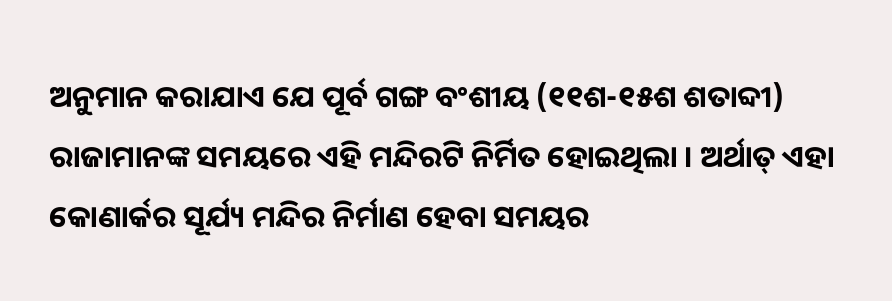ଅନୁମାନ କରାଯାଏ ଯେ ପୂର୍ବ ଗଙ୍ଗ ବଂଶୀୟ (୧୧ଶ-୧୫ଶ ଶତାବ୍ଦୀ) ରାଜାମାନଙ୍କ ସମୟରେ ଏହି ମନ୍ଦିରଟି ନିର୍ମିତ ହୋଇଥିଲା । ଅର୍ଥାତ୍ ଏହା କୋଣାର୍କର ସୂର୍ଯ୍ୟ ମନ୍ଦିର ନିର୍ମାଣ ହେବା ସମୟର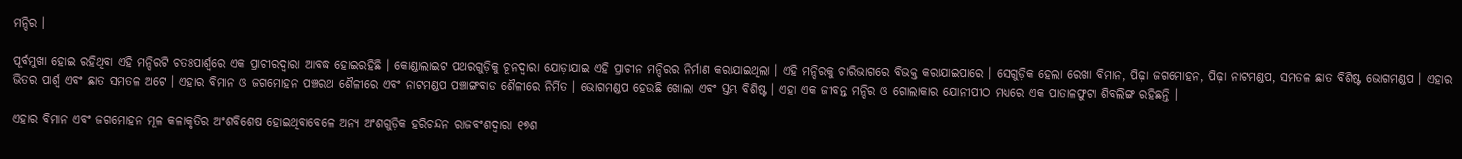ମନ୍ଦିର ।

ପୂର୍ବମୁଖା ହୋଇ ରହିଥିବା ଏହି ମନ୍ଦିରଟି ଚତଃପାର୍ଶ୍ୱରେ ଏକ ପ୍ରାଚୀରଦ୍ୱାରା ଆବଦ୍ଧ ହୋଇରହିଛି । କୋଣ୍ଡାଲାଇଟ ପଥରଗୁଡ଼ିକୁ ଚୂନଦ୍ୱାରା ଯୋଡ଼ାଯାଇ ଏହି ପ୍ରାଚୀନ ମନ୍ଦିରର ନିର୍ମାଣ କରାଯାଇଥିଲା । ଏହି ମନ୍ଦିରକୁ ଚାରିଭାଗରେ ବିଭକ୍ତ କରାଯାଇପାରେ । ସେଗୁଡ଼ିକ ହେଲା ରେଖା ବିମାନ, ପିଢ଼ା ଜଗମୋହନ, ପିଢ଼ା ନାଟମଣ୍ଡପ, ସମତଳ ଛାତ ବିଶିଷ୍ଟ ଭୋଗମଣ୍ଡପ । ଏହାର ଭିତର ପାର୍ଶ୍ୱ ଏବଂ ଛାତ ସମତଳ ଅଟେ । ଏହାର ବିମାନ ଓ ଜଗମୋହନ ପଞ୍ଚରଥ ଶୈଳୀରେ ଏବଂ ନାଟମଣ୍ଡପ ପଞ୍ଚାଙ୍ଗବାଡ ଶୈଳୀରେ ନିର୍ମିତ । ଭୋଗମଣ୍ଡପ ହେଉଛି ଖୋଲା ଏବଂ ସ୍ତମ୍ଭ ବିଶିଷ୍ଟ । ଏହା ଏକ ଜୀବନ୍ତ ମନ୍ଦିର ଓ ଗୋଲାକାର ଯୋନୀପୀଠ ମଧ୍ୟରେ ଏକ ପାତାଳଫୁଟା ଶିବଲିଙ୍ଗ ରହିଛନ୍ତି ।

ଏହାର ବିମାନ ଏବଂ ଜଗମୋହନ ମୂଳ କଳାକୃତିର ଅଂଶବିଶେଷ ହୋଇଥିବାବେଳେ ଅନ୍ୟ ଅଂଶଗୁଡ଼ିକ ହରିଚନ୍ଦନ ରାଜବଂଶଦ୍ୱାରା ୧୭ଶ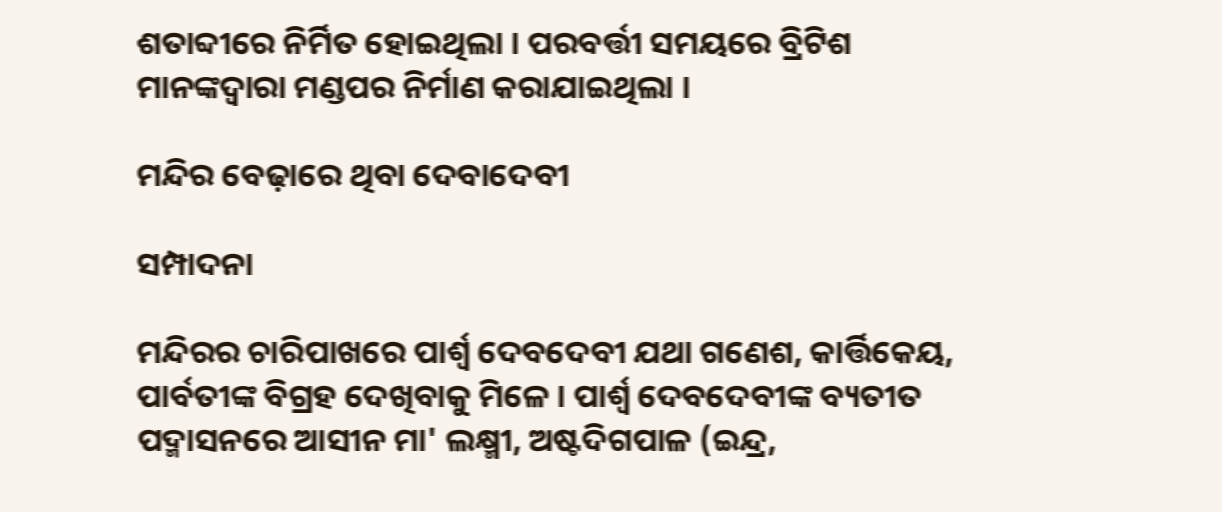ଶତାବ୍ଦୀରେ ନିର୍ମିତ ହୋଇଥିଲା । ପରବର୍ତ୍ତୀ ସମୟରେ ବ୍ରିଟିଶ ମାନଙ୍କଦ୍ୱାରା ମଣ୍ଡପର ନିର୍ମାଣ କରାଯାଇଥିଲା ।

ମନ୍ଦିର ବେଢ଼ାରେ ଥିବା ଦେବାଦେବୀ

ସମ୍ପାଦନା

ମନ୍ଦିରର ଚାରିପାଖରେ ପାର୍ଶ୍ୱ ଦେବଦେବୀ ଯଥା ଗଣେଶ, କାର୍ତ୍ତିକେୟ, ପାର୍ବତୀଙ୍କ ବିଗ୍ରହ ଦେଖିବାକୁ ମିଳେ । ପାର୍ଶ୍ୱ ଦେବଦେବୀଙ୍କ ବ୍ୟତୀତ ପଦ୍ମାସନରେ ଆସୀନ ମା' ଲକ୍ଷ୍ମୀ, ଅଷ୍ଟଦିଗପାଳ (ଇନ୍ଦ୍ର,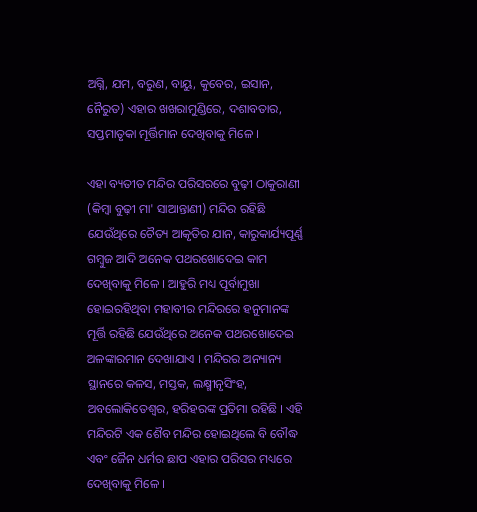ଅଗ୍ନି, ଯମ, ବରୁଣ, ବାୟୁ, କୁବେର, ଇସାନ, ନୈରୁତ) ଏହାର ଖଖରାମୁଣ୍ଡିରେ, ଦଶାବତାର, ସପ୍ତମାତୃକା ମୂର୍ତ୍ତିମାନ ଦେଖିବାକୁ ମିଳେ ।

ଏହା ବ୍ୟତୀତ ମନ୍ଦିର ପରିସରରେ ବୁଢ଼ୀ ଠାକୁରାଣୀ (କିମ୍ବା ବୁଢ଼ୀ ମା' ସାଆନ୍ତାଣୀ) ମନ୍ଦିର ରହିଛି ଯେଉଁଥିରେ ଚୈତ୍ୟ ଆକୃତିର ଯାନ, କାରୁକାର୍ଯ୍ୟପୂର୍ଣ୍ଣ ଗମ୍ବୁଜ ଆଦି ଅନେକ ପଥରଖୋଦେଇ କାମ ଦେଖିବାକୁ ମିଳେ । ଆହୁରି ମଧ୍ୟ ପୂର୍ବାମୁଖା ହୋଇରହିଥିବା ମହାବୀର ମନ୍ଦିରରେ ହନୁମାନଙ୍କ ମୂର୍ତ୍ତି ରହିଛି ଯେଉଁଥିରେ ଅନେକ ପଥରଖୋଦେଇ ଅଳଙ୍କାରମାନ ଦେଖାଯାଏ । ମନ୍ଦିରର ଅନ୍ୟାନ୍ୟ ସ୍ଥାନରେ କଳସ, ମସ୍ତକ, ଲକ୍ଷ୍ମୀନୃସିଂହ, ଅବଲୋକିତେଶ୍ୱର, ହରିହରଙ୍କ ପ୍ରତିମା ରହିଛି । ଏହି ମନ୍ଦିରଟି ଏକ ଶୈବ ମନ୍ଦିର ହୋଇଥିଲେ ବି ବୌଦ୍ଧ ଏବଂ ଜୈନ ଧର୍ମର ଛାପ ଏହାର ପରିସର ମଧ୍ୟରେ ଦେଖିବାକୁ ମିଳେ ।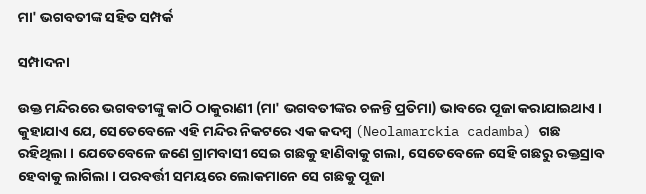ମା' ଭଗବତୀଙ୍କ ସହିତ ସମ୍ପର୍କ

ସମ୍ପାଦନା

ଉକ୍ତ ମନ୍ଦିରରେ ଭଗବତୀଙ୍କୁ କାଠି ଠାକୁରାଣୀ (ମା' ଭଗବତୀଙ୍କର ଚଳନ୍ତି ପ୍ରତିମା) ଭାବରେ ପୂଜା କରାଯାଇଥାଏ । କୁହାଯାଏ ଯେ, ସେତେବେଳେ ଏହି ମନ୍ଦିର ନିକଟରେ ଏକ କଦମ୍ବ (Neolamarckia cadamba) ଗଛ ରହିଥିଲା । ଯେତେବେଳେ ଜଣେ ଗ୍ରାମବାସୀ ସେଇ ଗଛକୁ ହାଣିବାକୁ ଗଲା, ସେତେବେଳେ ସେହି ଗଛରୁ ରକ୍ତସ୍ରାବ ହେବାକୁ ଲାଗିଲା । ପରବର୍ତ୍ତୀ ସମୟରେ ଲୋକମାନେ ସେ ଗଛକୁ ପୂଜା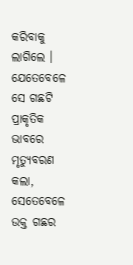କରିବାକୁ ଲାଗିଲେ । ଯେତେବେଳେ ସେ ଗଛଟି ପ୍ରାକୃତିକ ଭାବରେ ମୃତ୍ୟୁବରଣ କଲା, ସେତେବେଳେ ଉକ୍ତ ଗଛର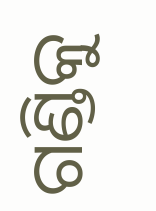ଗଣ୍ଡିକୁ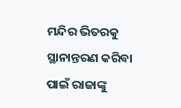ମନ୍ଦିର ଭିତରକୁ ସ୍ଥାନାନ୍ତରଣ କରିବା ପାଇଁ ରାଜାଙ୍କୁ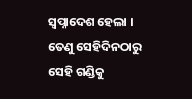ସ୍ୱପ୍ନାଦେଶ ହେଲା । ତେଣୁ ସେହିଦିନଠାରୁ ସେହି ଗଣ୍ଡିକୁ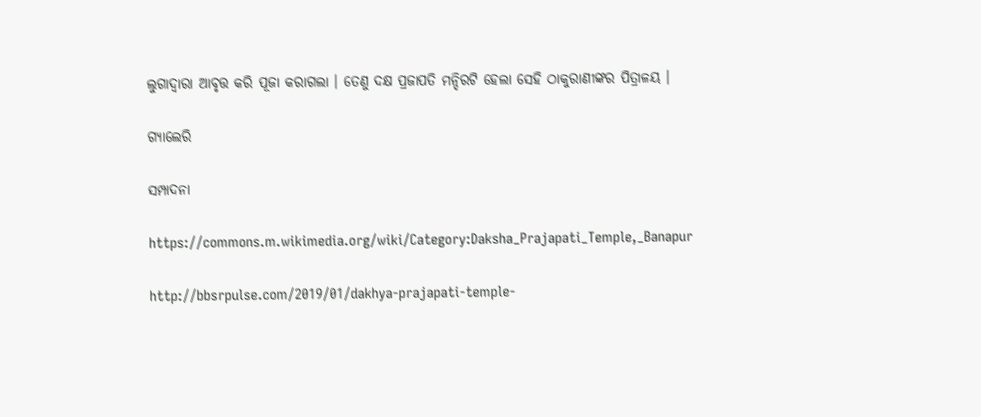ଲୁଗାଦ୍ୱାରା ଆବୃତ୍ତ କରି ପୂଜା କରାଗଲା । ତେଣୁ ଦକ୍ଷ ପ୍ରଜାପତି ମନ୍ଦିରଟି ହେଲା ସେହି ଠାକୁରାଣୀଙ୍କର ପିତ୍ରାଳୟ ।

ଗ୍ୟାଲେରି

ସମ୍ପାଦନା

https://commons.m.wikimedia.org/wiki/Category:Daksha_Prajapati_Temple,_Banapur

http://bbsrpulse.com/2019/01/dakhya-prajapati-temple-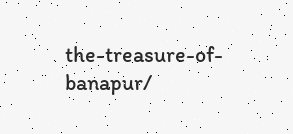the-treasure-of-banapur/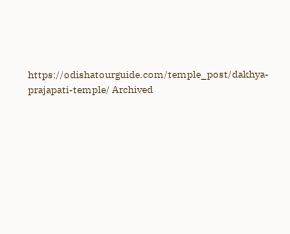https://odishatourguide.com/temple_post/dakhya-prajapati-temple/ Archived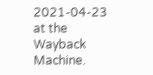2021-04-23 at the Wayback Machine.